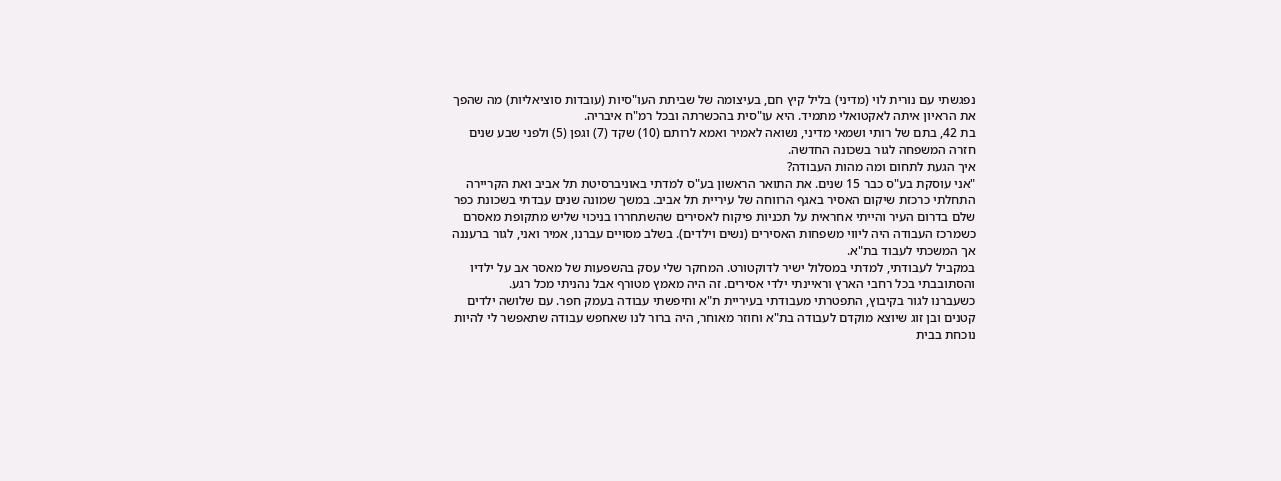נפגשתי עם נורית לוי (מדיני) בליל קיץ חם, בעיצומה של שביתת העו"סיות (עובדות סוציאליות) מה שהפך את הראיון איתה לאקטואלי מתמיד. היא עו"סית בהכשרתה ובכל רמ"ח איבריה.
בת 42, בתם של רותי ושמאי מדיני, נשואה לאמיר ואמא לרותם (10) שקד (7) וגפן (5) ולפני שבע שנים חזרה המשפחה לגור בשכונה החדשה.
איך הגעת לתחום ומה מהות העבודה?
"אני עוסקת בע"ס כבר 15 שנים. את התואר הראשון בע"ס למדתי באוניברסיטת תל אביב ואת הקריירה התחלתי כרכזת שיקום האסיר באגף הרווחה של עיריית תל אביב. במשך שמונה שנים עבדתי בשכונת כפר שלם בדרום העיר והייתי אחראית על תכניות פיקוח לאסירים שהשתחררו בניכוי שליש מתקופת מאסרם כשמרכז העבודה היה ליווי משפחות האסירים (נשים וילדים). בשלב מסויים עברנו, אמיר ואני, לגור ברעננה אך המשכתי לעבוד בת"א.
במקביל לעבודתי, למדתי במסלול ישיר לדוקטורט. המחקר שלי עסק בהשפעות של מאסר אב על ילדיו והסתובבתי בכל רחבי הארץ וראיינתי ילדי אסירים. זה היה מאמץ מטורף אבל נהניתי מכל רגע.
כשעברנו לגור בקיבוץ, התפטרתי מעבודתי בעיריית ת"א וחיפשתי עבודה בעמק חפר. עם שלושה ילדים קטנים ובן זוג שיוצא מוקדם לעבודה בת"א וחוזר מאוחר, היה ברור לנו שאחפש עבודה שתאפשר לי להיות נוכחת בבית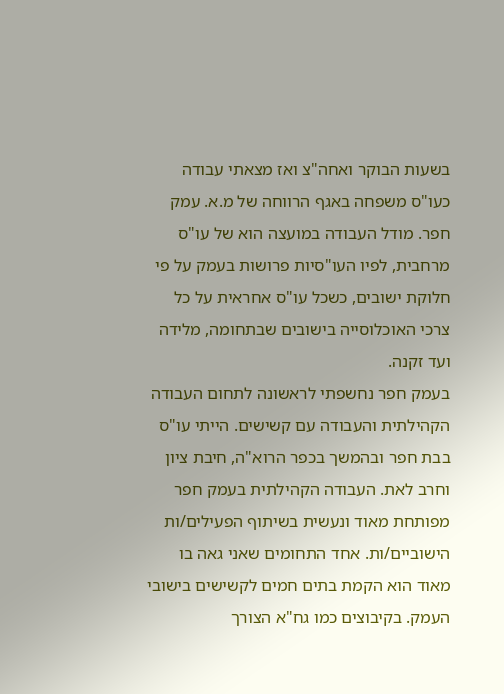בשעות הבוקר ואחה"צ ואז מצאתי עבודה כעו"ס משפחה באגף הרווחה של מ.א. עמק חפר. מודל העבודה במועצה הוא של עו"ס מרחבית, לפיו העו"סיות פרושות בעמק על פי חלוקת ישובים, כשכל עו"ס אחראית על כל צרכי האוכלוסייה בישובים שבתחומה, מלידה ועד זקנה.
בעמק חפר נחשפתי לראשונה לתחום העבודה הקהילתית והעבודה עם קשישים. הייתי עו"ס בבת חפר ובהמשך בכפר הרוא"ה, חיבת ציון וחרב לאת. העבודה הקהילתית בעמק חפר מפותחת מאוד ונעשית בשיתוף הפעילים/ות הישוביים/ות. אחד התחומים שאני גאה בו מאוד הוא הקמת בתים חמים לקשישים בישובי העמק. בקיבוצים כמו גח"א הצורך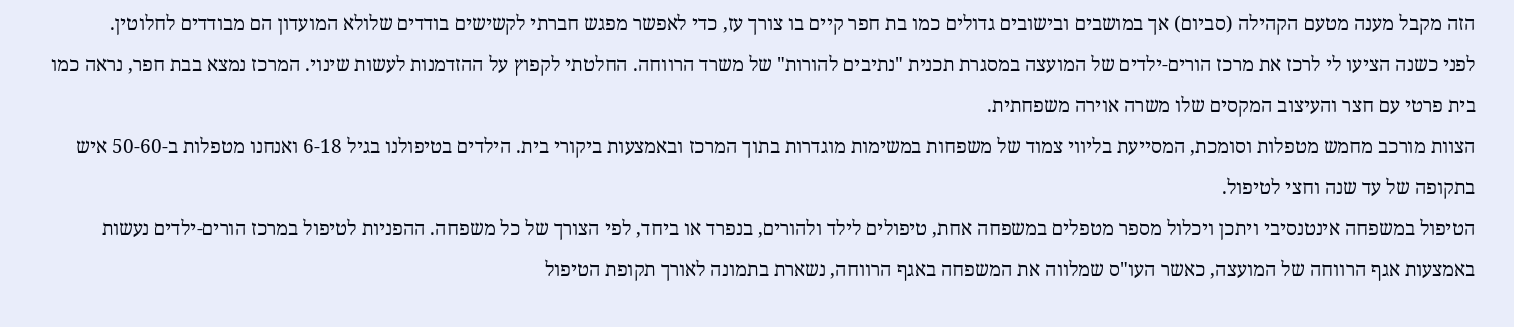הזה מקבל מענה מטעם הקהילה (סביום) אך במושבים ובישובים גדולים כמו בת חפר קיים בו צורך עז, כדי לאפשר מפגש חברתי לקשישים בודדים שלולא המועדון הם מבודדים לחלוטין.
לפני כשנה הציעו לי לרכז את מרכז הורים-ילדים של המועצה במסגרת תכנית "נתיבים להורות" של משרד הרווחה. החלטתי לקפוץ על ההזדמנות לעשות שינוי. המרכז נמצא בבת חפר, נראה כמו בית פרטי עם חצר והעיצוב המקסים שלו משרה אוירה משפחתית.
הצוות מורכב מחמש מטפלות וסומכת, המסייעת בליווי צמוד של משפחות במשימות מוגדרות בתוך המרכז ובאמצעות ביקורי בית. הילדים בטיפולנו בגיל 6-18 ואנחנו מטפלות ב-50-60 איש בתקופה של עד שנה וחצי לטיפול.
הטיפול במשפחה אינטנסיבי ויתכן ויכלול מספר מטפלים במשפחה אחת, טיפולים לילד ולהורים, בנפרד או ביחד, לפי הצורך של כל משפחה. ההפניות לטיפול במרכז הורים-ילדים נעשות באמצעות אגף הרווחה של המועצה, כאשר העו"ס שמלווה את המשפחה באגף הרווחה, נשארת בתמונה לאורך תקופת הטיפול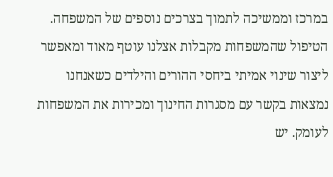במרכז וממשיכה לתמוך בצרכים נוספים של המשפחה.
הטיפול שהמשפחות מקבלות אצלנו עוטף מאוד ומאפשר ליצור שינוי אמיתי ביחסי ההורים והילדים כשאנחנו נמצאות בקשר עם מסגרות החינוך ומכירות את המשפחות לעומק. יש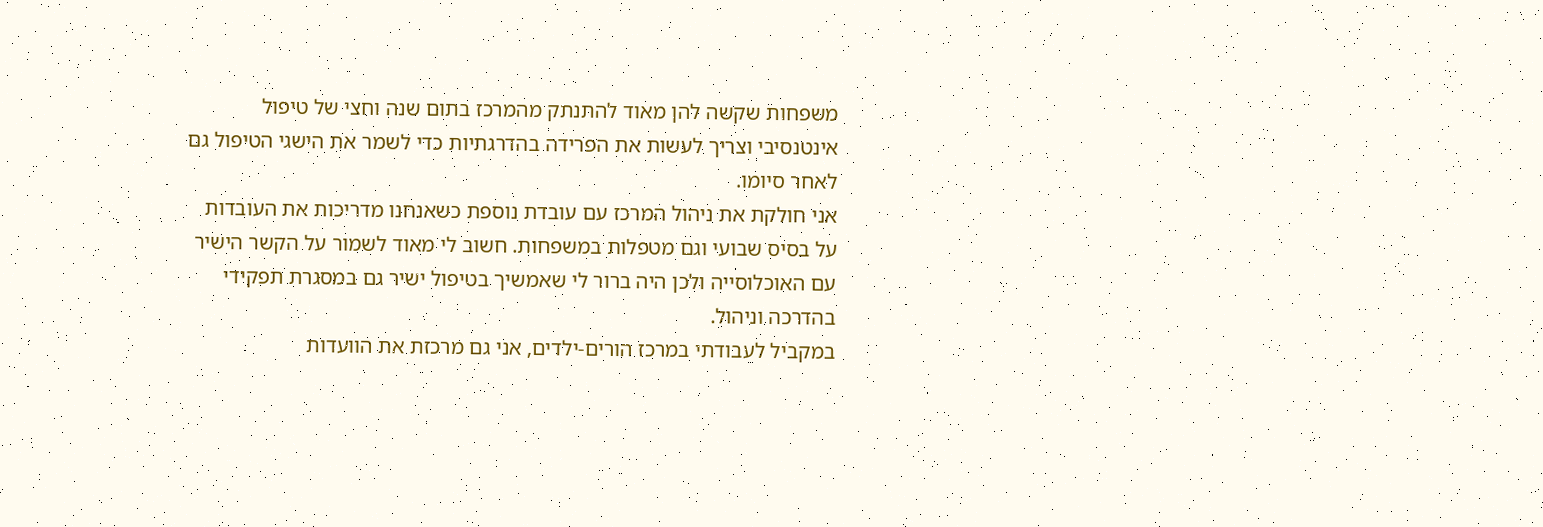משפחות שקשה להן מאוד להתנתק מהמרכז בתום שנה וחצי של טיפול אינטנסיבי וצריך לעשות את הפרידה בהדרגתיות כדי לשמר את הישגי הטיפול גם לאחר סיומו.
אני חולקת את ניהול המרכז עם עובדת נוספת כשאנחנו מדריכות את העובדות על בסיס שבועי וגם מטפלות במשפחות. חשוב לי מאוד לשמור על הקשר הישיר עם האוכלוסייה ולכן היה ברור לי שאמשיך בטיפול ישיר גם במסגרת תפקידי בהדרכה וניהול.
במקביל לעבודתי במרכז הורים-ילדים, אני גם מרכזת את הוועדות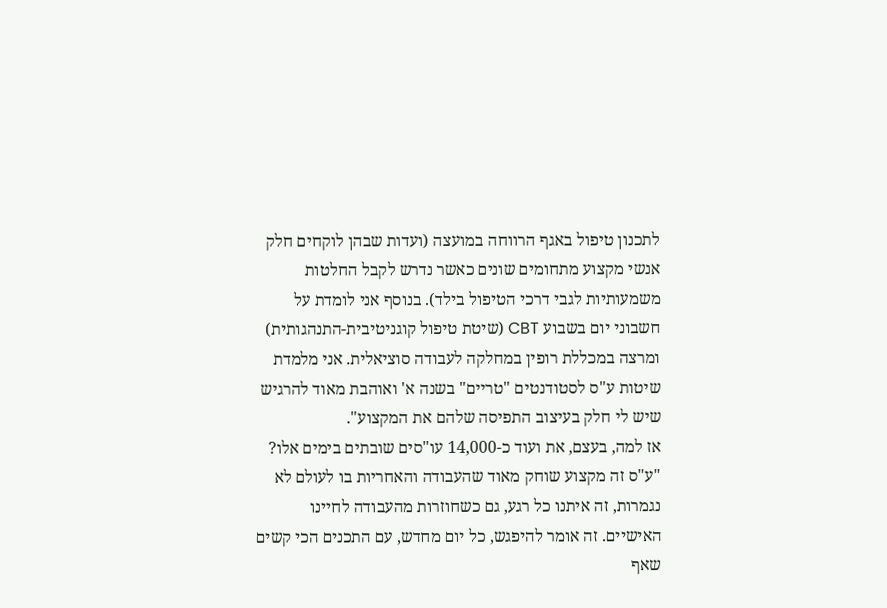לתכנון טיפול באגף הרווחה במועצה (ועדות שבהן לוקחים חלק אנשי מקצוע מתחומים שונים כאשר נדרש לקבל החלטות משמעותיות לגבי דרכי הטיפול בילד). בנוסף אני לומדת על חשבוני יום בשבוע CBT (שיטת טיפול קוגניטיבית-התנהגותית) ומרצה במכללת רופין במחלקה לעבודה סוציאלית. אני מלמדת שיטות ע"ס לסטודנטים "טריים" בשנה א' ואוהבת מאוד להרגיש שיש לי חלק בעיצוב התפיסה שלהם את המקצוע".
אז למה, בעצם, את ועוד כ-14,000 עו"סים שובתים בימים אלו?
"ע"ס זה מקצוע שוחק מאוד שהעבודה והאחריות בו לעולם לא נגמרות, זה איתנו כל רגע, גם כשחוזרות מהעבודה לחיינו האישיים. זה אומר להיפגש, כל יום מחדש, עם התכנים הכי קשים שאף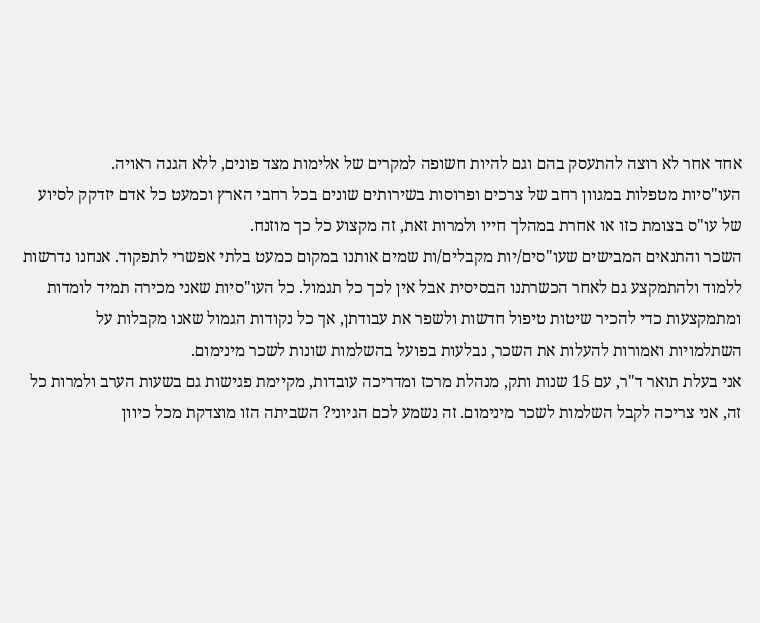אחד אחר לא רוצה להתעסק בהם וגם להיות חשופה למקרים של אלימות מצד פונים, ללא הגנה ראויה.
העו"סיות מטפלות במגוון רחב של צרכים ופרוסות בשירותים שונים בכל רחבי הארץ וכמעט כל אדם יזדקק לסיוע של עו"ס בצומת כזו או אחרת במהלך חייו ולמרות זאת, זה מקצוע כל כך מוזנח.
השכר והתנאים המבישים שעו"סים/יות מקבלים/ות שמים אותנו במקום כמעט בלתי אפשרי לתפקוד. אנחנו נדרשות ללמוד ולהתמקצע גם לאחר הכשרתנו הבסיסית אבל אין לכך כל תגמול. כל העו"סיות שאני מכירה תמיד לומדות ומתמקצעות כדי להכיר שיטות טיפול חדשות ולשפר את עבודתן, אך כל נקודות הגמול שאנו מקבלות על השתלמויות ואמורות להעלות את השכר, נבלעות בפועל בהשלמות שונות לשכר מינימום.
אני בעלת תואר ד"ר, עם 15 שנות ותק, מנהלת מרכז ומדריכה עובדות, מקיימת פגישות גם בשעות הערב ולמרות כל זה, אני צריכה לקבל השלמות לשכר מינימום. זה נשמע לכם הגיוני? השביתה הזו מוצדקת מכל כיוון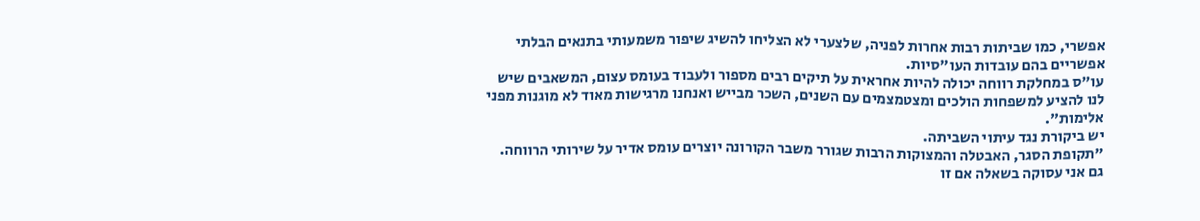אפשרי, כמו שביתות רבות אחרות לפניה, שלצערי לא הצליחו להשיג שיפור משמעותי בתנאים הבלתי אפשריים בהם עובדות העו"סיות.
עו"ס במחלקת רווחה יכולה להיות אחראית על תיקים רבים מספור ולעבוד בעומס עצום, המשאבים שיש לנו להציע למשפחות הולכים ומצטמצמים עם השנים, השכר מבייש ואנחנו מרגישות מאוד לא מוגנות מפני אלימות".
יש ביקורת נגד עיתוי השביתה.
"תקופת הסגר, האבטלה והמצוקות הרבות שגורר משבר הקורונה יוצרים עומס אדיר על שירותי הרווחה. גם אני עסוקה בשאלה אם זו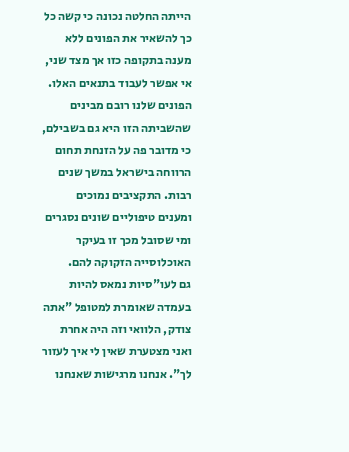הייתה החלטה נכונה כי קשה כל כך להשאיר את הפונים ללא מענה בתקופה כזו אך מצד שני, אי אפשר לעבוד בתנאים האלו.
הפונים שלנו רובם מבינים שהשביתה הזו היא גם בשבילם, כי מדובר פה על הזנחת תחום הרווחה בישראל במשך שנים רבות. התקציבים נמוכים ומענים טיפוליים שונים נסגרים ומי שסובל מכך זו בעיקר האוכלוסייה הזקוקה להם.
גם לעו"סיות נמאס להיות בעמדה שאומרת למטופל "אתה צודק, הלוואי וזה היה אחרת ואני מצטערת שאין לי איך לעזור לך". אנחנו מרגישות שאנחנו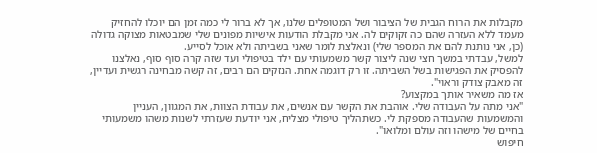מקבלות את הרוח הגבית של הציבור ושל המטופלים שלנו, אך לא ברור לי כמה זמן הם יוכלו להחזיק מעמד ללא העזרה שהם כה זקוקים לה. אני מקבלת הודעות אישיות מפונים שלי שמבטאות מצוקה גדולה (כן, אני נותנת להם את המספר שלי) ונאלצת לומר שאני בשביתה ולא אוכל לסייע.
למשל, עבדתי במשך חצי שנה ליצור קשר משמעותי עם ילד בטיפולי ועד שזה קרה סוף סוף, נאלצנו להפסיק את הפגישות בשל השביתה. זו רק דוגמה אחת. הנזקים הם רבים, זה קשה מבחינה רגשית ועדיין, זה מאבק צודק וראוי".
אז מה משאיר אותך במקצוע?
"אני מתה על העבודה שלי. אוהבת את הקשר עם אנשים, את עבודת הצוות, את המגוון, העניין והמשמעות שהעבודה מספקת לי. כשתהליך טיפולי מצליח, אני יודעת שעזרתי לשנות משהו משמעותי בחיים של מישהו וזה עולם ומלואו".
חיפוש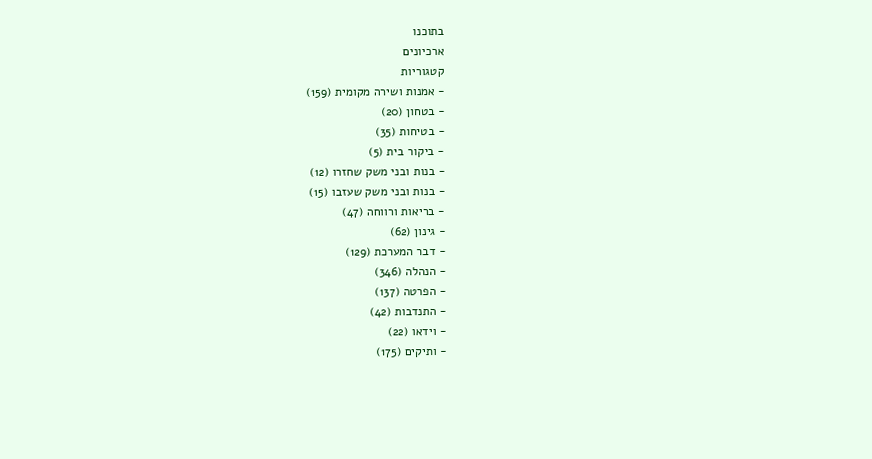בתוכנו
ארכיונים
קטגוריות
- אמנות ושירה מקומית (159)
- בטחון (20)
- בטיחות (35)
- ביקור בית (5)
- בנות ובני משק שחזרו (12)
- בנות ובני משק שעזבו (15)
- בריאות ורווחה (47)
- גינון (62)
- דבר המערכת (129)
- הנהלה (346)
- הפרטה (137)
- התנדבות (42)
- וידאו (22)
- ותיקים (175)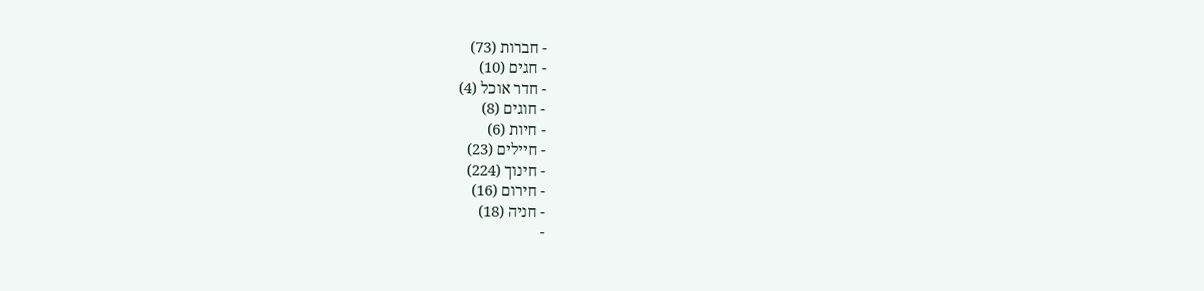- חברות (73)
- חגים (10)
- חדר אוכל (4)
- חוגים (8)
- חיות (6)
- חיילים (23)
- חינוך (224)
- חירום (16)
- חניה (18)
-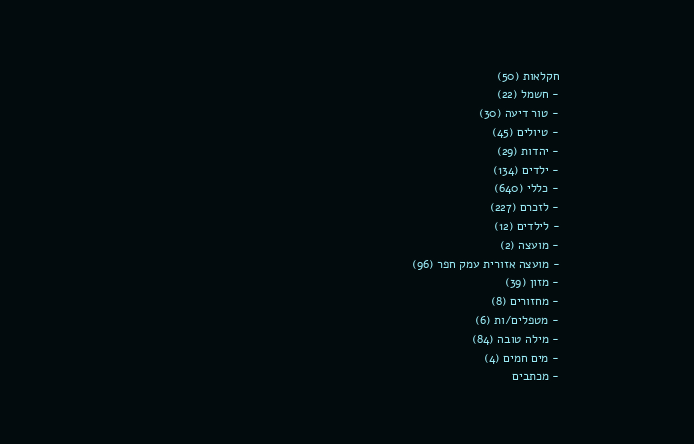חקלאות (50)
- חשמל (22)
- טור דיעה (30)
- טיולים (45)
- יהדות (29)
- ילדים (134)
- כללי (640)
- לזכרם (227)
- לילדים (12)
- מועצה (2)
- מועצה אזורית עמק חפר (96)
- מזון (39)
- מחזורים (8)
- מטפלים/ות (6)
- מילה טובה (84)
- מים חמים (4)
- מכתבים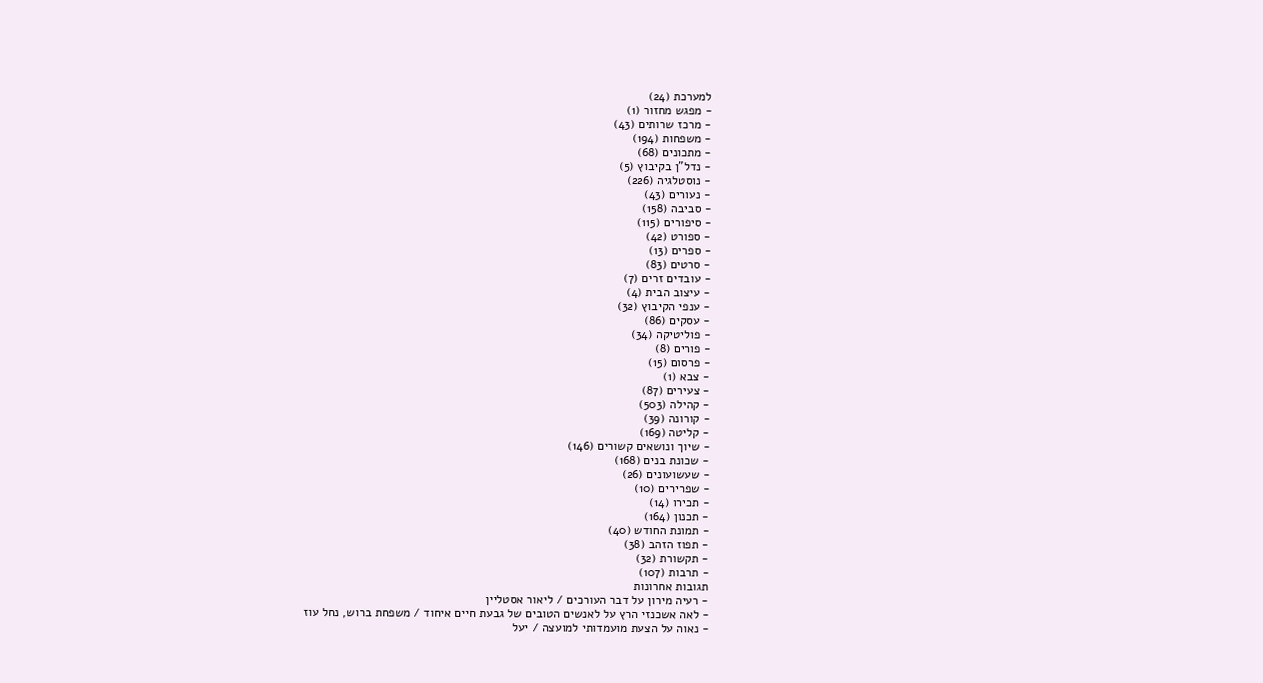למערכת (24)
- מפגש מחזור (1)
- מרכז שרותים (43)
- משפחות (194)
- מתכונים (68)
- נדל"ן בקיבוץ (5)
- נוסטלגיה (226)
- נעורים (43)
- סביבה (158)
- סיפורים (115)
- ספורט (42)
- ספרים (13)
- סרטים (83)
- עובדים זרים (7)
- עיצוב הבית (4)
- ענפי הקיבוץ (32)
- עסקים (86)
- פוליטיקה (34)
- פורים (8)
- פרסום (15)
- צבא (1)
- צעירים (87)
- קהילה (503)
- קורונה (39)
- קליטה (169)
- שיוך ונושאים קשורים (146)
- שכונת בנים (168)
- שעשועונים (26)
- שפרירים (10)
- תכירו (14)
- תכנון (164)
- תמונת החודש (40)
- תפוז הזהב (38)
- תקשורת (32)
- תרבות (107)
תגובות אחרונות
- רעיה מירון על דבר העורכים / ליאור אסטליין
- לאה אשכנזי הרץ על לאנשים הטובים של גבעת חיים איחוד / משפחת ברוש, נחל עוז
- נאוה על הצעת מועמדותי למועצה / יעל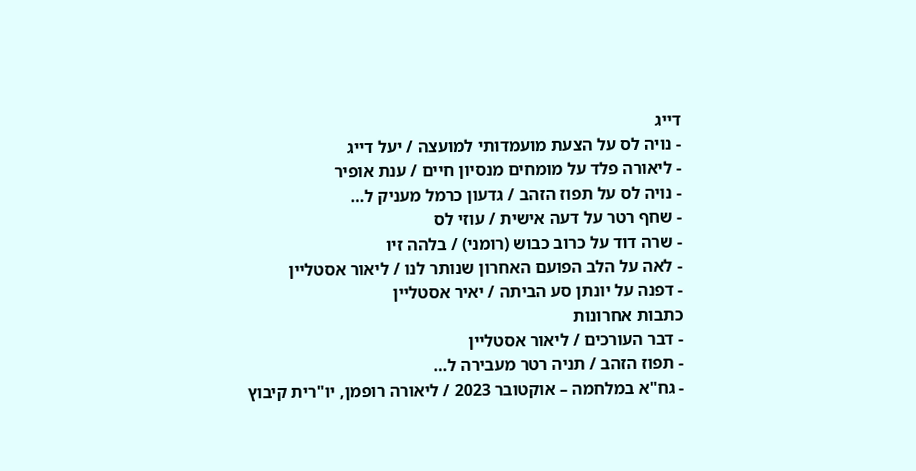דייג
- נויה לס על הצעת מועמדותי למועצה / יעל דייג
- ליאורה פלד על מומחים מנסיון חיים / ענת אופיר
- נויה לס על תפוז הזהב / גדעון כרמל מעניק ל…
- שחף רטר על דעה אישית / עוזי לס
- שרה דוד על כרוב כבוש (רומני) / בלהה זיו
- לאה על הלב הפועם האחרון שנותר לנו / ליאור אסטליין
- דפנה על יונתן סע הביתה / יאיר אסטליין
כתבות אחרונות
- דבר העורכים / ליאור אסטליין
- תפוז הזהב / תניה רטר מעבירה ל…
- גח"א במלחמה – אוקטובר 2023 / ליאורה רופמן, יו"רית קיבוץ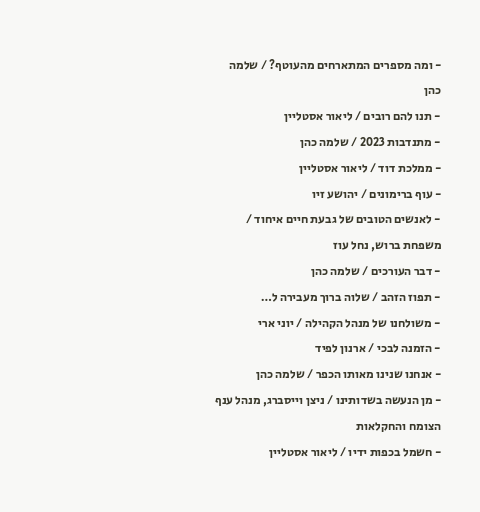- ומה מספרים המתארחים מהעוטף? / שלמה כהן
- תנו להם רובים / ליאור אסטליין
- מתנדבות 2023 / שלמה כהן
- ממלכת דוד / ליאור אסטליין
- עוף ברימונים / יהושע זיו
- לאנשים הטובים של גבעת חיים איחוד / משפחת ברוש, נחל עוז
- דבר העורכים / שלמה כהן
- תפוז הזהב / שלוה ברוך מעבירה ל…
- משולחנו של מנהל הקהילה / יוני ארי
- הזמנה לבכי / ארנון לפיד
- אנחנו שנינו מאותו הכפר / שלמה כהן
- מן הנעשה בשדותינו / ניצן וייסברג, מנהל ענף הצומח והחקלאות
- חשמל בכפות ידיו / ליאור אסטליין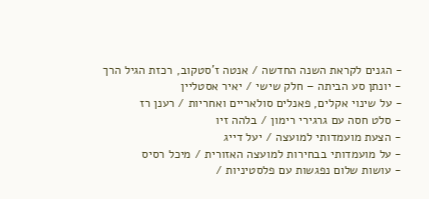- הגנים לקראת השנה החדשה / אנטה ז'סטקוב, רכזת הגיל הרך
- יונתן סע הביתה – חלק שישי / יאיר אסטליין
- על שינוי אקלים, פאנלים סולאריים ואחריות / רענן רז
- סלט חסה עם גרגירי רימון / בלהה זיו
- הצעת מועמדותי למועצה / יעל דייג
- על מועמדותי בבחירות למועצה האזורית / מיכל רסיס
- עושות שלום נפגשות עם פלסטיניות /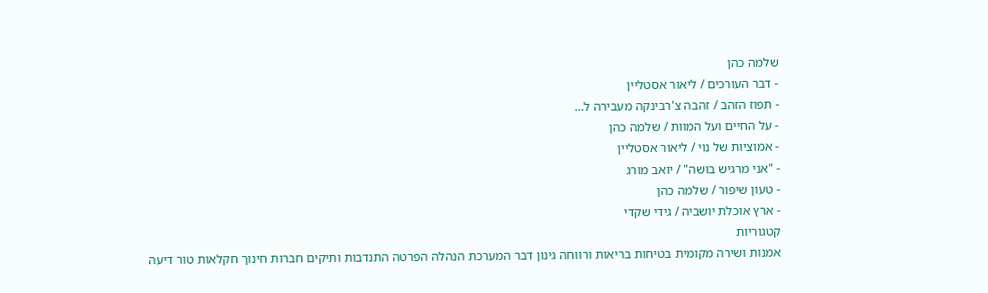שלמה כהן
- דבר העורכים / ליאור אסטליין
- תפוז הזהב / זהבה צ'רבינקה מעבירה ל…
- על החיים ועל המוות / שלמה כהן
- אמוציות של נוי / ליאור אסטליין
- "אני מרגיש בושה" / יואב מורג
- טעון שיפור / שלמה כהן
- ארץ אוכלת יושביה / גידי שקדי
קטגוריות
אמנות ושירה מקומית בטיחות בריאות ורווחה גינון דבר המערכת הנהלה הפרטה התנדבות ותיקים חברות חינוך חקלאות טור דיעה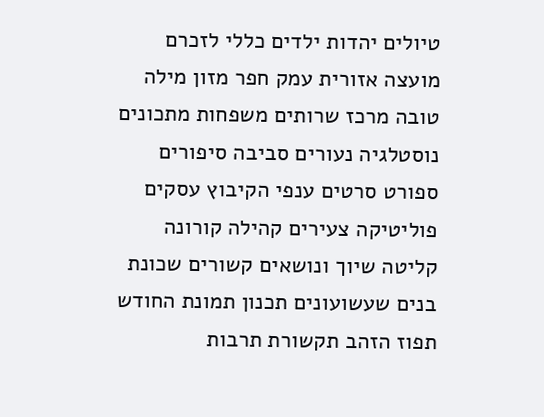טיולים יהדות ילדים כללי לזכרם מועצה אזורית עמק חפר מזון מילה טובה מרכז שרותים משפחות מתכונים נוסטלגיה נעורים סביבה סיפורים ספורט סרטים ענפי הקיבוץ עסקים פוליטיקה צעירים קהילה קורונה קליטה שיוך ונושאים קשורים שכונת בנים שעשועונים תכנון תמונת החודש תפוז הזהב תקשורת תרבות